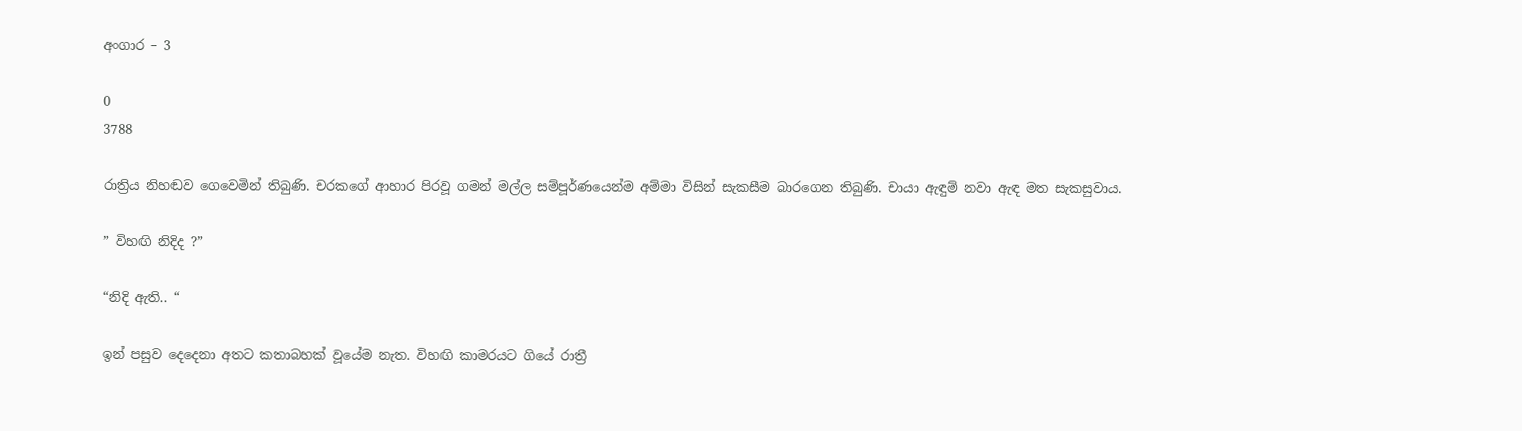අංගාර – 3

0
3788

රාත්‍රිය නිහඬව ගෙවෙමින් තිබුණි. චරකගේ ආහාර පිරවූ ගමන් මල්ල සම්පූර්ණයෙන්ම අම්මා විසින් සැකසීම බාරගෙන තිබුණි. චායා ඇඳුම් නවා ඇඳ මත සැකසුවාය.

” විහඟි නිදිද ?”

“නිදි ඇති.. “

ඉන් පසුව දෙදෙනා අතට කතාබහක් වූයේම නැත. විහඟි කාමරයට ගියේ රාත්‍රී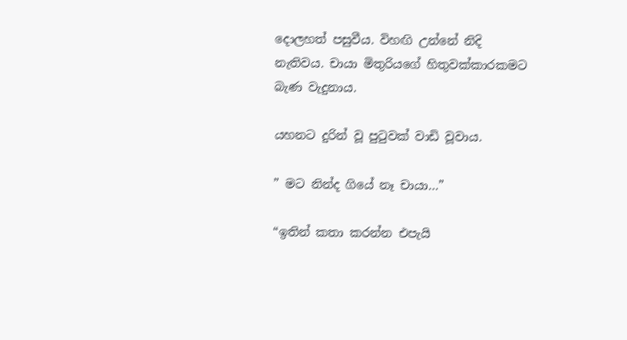දොලහත් පසුවීය. විහඟි උන්නේ නිදි නැතිවය. චායා මිතුරියගේ හිතුවක්කාරකමට බැණ වැදුනාය.

යහනට දුරින් වූ පුටුවක් වාඩි වූවාය.

” මට නින්ද ගියේ නෑ චායා…”

“ඉතින් කතා කරන්න එපැයි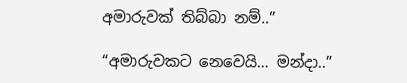අමාරුවක් තිබ්බා නම්..”

“අමාරුවකට නෙවෙයි… මන්දා..”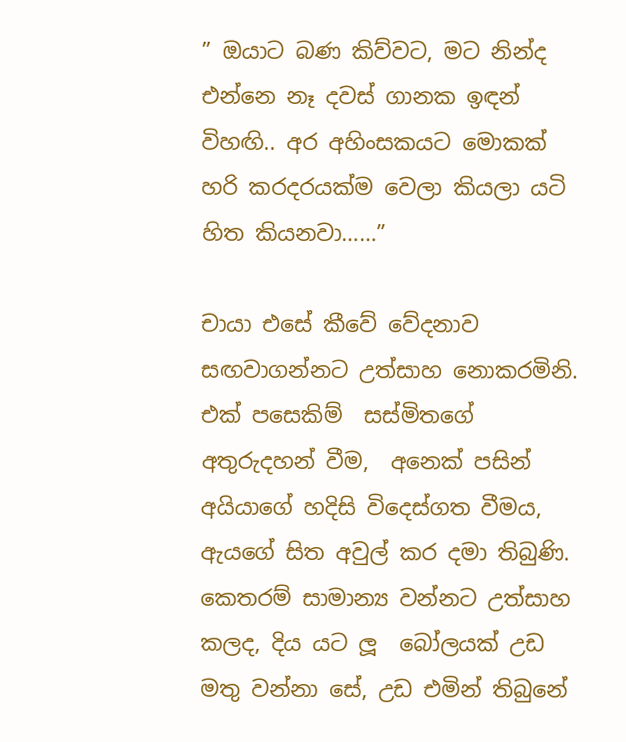” ඔයාට බණ කිව්වට, මට නින්ද එන්නෙ නෑ දවස් ගානක ඉඳන් විහඟි.. අර අහිංසකයට මොකක් හරි කරදරයක්ම වෙලා කියලා යටි හිත කියනවා……”

චායා එසේ කීවේ වේදනාව සඟවාගන්නට උත්සාහ නොකරමිනි.  එක් පසෙකිම්  සස්මිතගේ අතුරුදහන් වීම,  අනෙක් පසින්  අයියාගේ හදිසි විදෙස්ගත වීමය, ඇයගේ සිත අවුල් කර දමා තිබුණි.  කෙතරම් සාමාන්‍ය වන්නට උත්සාහ කලද, දිය යට ලූ  බෝලයක් උඩ මතු වන්නා සේ, උඩ එමින් තිබුනේ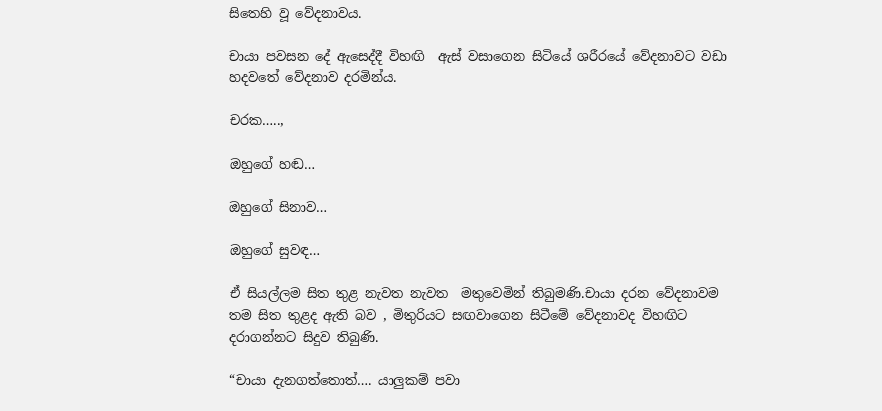සිතෙහි වූ වේදනාවය.

චායා පවසන දේ ඇසෙද්දී විහඟි  ඇස් වසාගෙන සිටියේ ශරීරයේ වේදනාවට වඩා හදවතේ වේදනාව දරමින්ය.

චරක…..,

ඔහුගේ හඬ…

ඔහුගේ සිනාව…

ඔහුගේ සුවඳ…

ඒ සියල්ලම සිත තුළ නැවත නැවත  මතුවෙමින් තිබුමණි.චායා දරන වේදනාවම තම සිත තුළද ඇති බව , මිතුරියට සඟවාගෙන සිටීමේ වේදනාවද විහඟිට දරාගන්නට සිදුව තිබුණි.

“චායා දැනගත්තොත්…. යාලුකම් පවා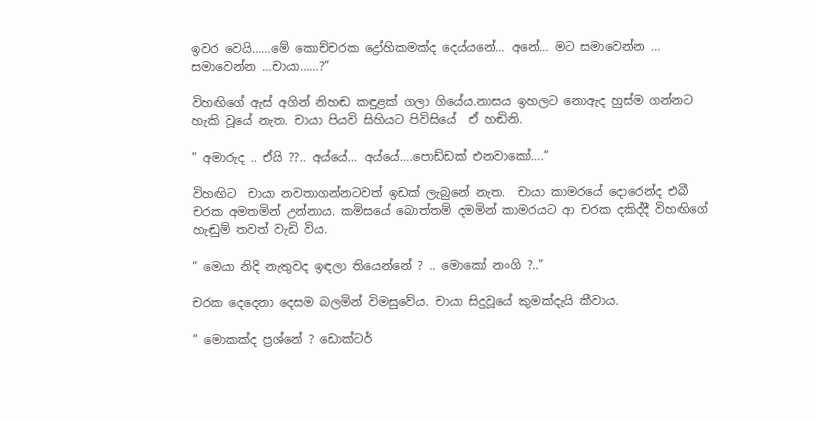ඉවර වෙයි……මේ කොච්චරක ද්‍රෝහිකමක්ද දෙය්යනේ… අනේ… මට සමාවෙන්න … සමාවෙන්න …චායා……?”

විහඟිගේ ඇස් අගින් නිහඬ කඳුළක් ගලා ගියේය.නාසය ඉහලට නොඇද හුස්ම ගන්නට හැකි වූයේ නැත. චායා පියවි සිහියට පිවිසියේ  ඒ හඬිනි.

” අමාරුද .. ඒයි ??.. අය්යේ… අය්යේ….පොඩ්ඩක් එනවාකෝ….”

විහඟිට  චායා නවතාගන්නටවත් ඉඩක් ලැබුනේ නැත.  චායා කාමරයේ දොරෙන්ද එබී චරක අමතමින් උන්නාය. කමිසයේ බොත්තම් දමමින් කාමරයට ආ චරක දකිද්දී විහඟිගේ හැඬුම් තවත් වැඩි විය.

” මෙයා නිදි නැතුවද ඉඳලා තියෙන්නේ ? .. මොකෝ නංගි ?..”

චරක දෙදෙනා දෙසම බලමින් විමසුවේය. චායා සිදුවූයේ කුමක්දැයි කීවාය.

” මොකක්ද ප්‍රශ්නේ ? ඩොක්ටර්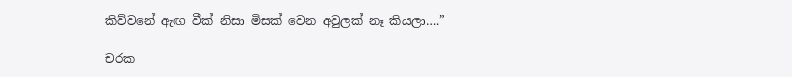කිව්වනේ ඇඟ වීක් නිසා මිසක් වෙන අවුලක් නෑ කියලා….”

චරක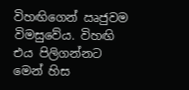විහඟිගෙන් ඍජුවම විමසුවේය. විහඟි එය පිලිගන්නට මෙන් හිස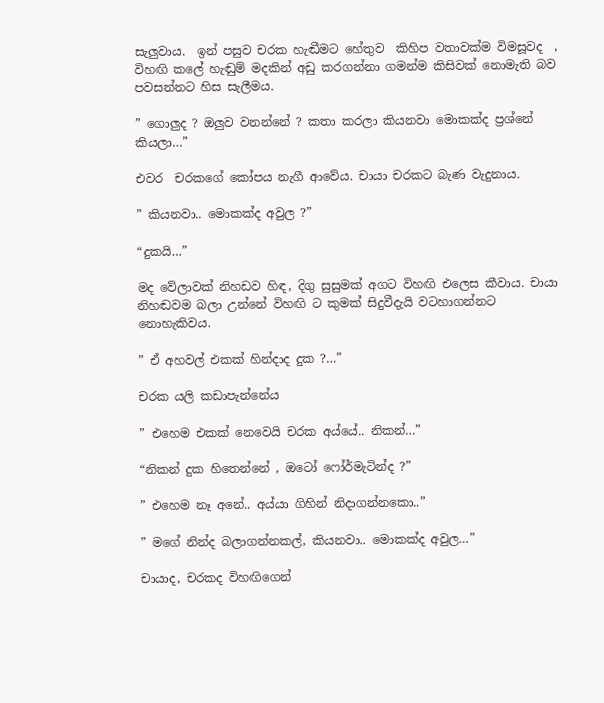සැලුවාය.  ඉන් පසුව චරක හැඬීමට හේතුව  කිහිප වතාවක්ම විමසූවද  , විහඟි කලේ හැඬුම් මදකින් අඩු කරගන්නා ගමන්ම කිසිවක් නොමැති බව පවසන්නට හිස සැලීමය.

” ගොලුද ? ඔලුව වනන්නේ ? කතා කරලා කියනවා මොකක්ද ප්‍රශ්නේ කියලා…”

එවර  චරකගේ කෝපය නැගී ආවේය. චායා චරකට බැණ වැදුනාය.

” කියනවා.. මොකක්ද අවුල ?”

“දුකයි…”

මද වේලාවක් නිහඩව හිඳ, දිගු සුසුමක් අගට විහඟි එලෙස කීවාය. චායා නිහඬවම බලා උන්නේ විහඟි ට කුමක් සිදුවීදැයි වටහාගන්නට නොහැකිවය.

” ඒ අහවල් එකක් හින්දාද දුක ?…”

චරක යලි කඩාපැන්නේය

” එහෙම එකක් නෙවෙයි චරක අය්යේ.. නිකන්…”

“නිකන් දුක හිතෙන්නේ , ඔටෝ ෆෝර්මැටින්ද ?”

” එහෙම නෑ අනේ.. අය්යා ගිහින් නිදාගන්නකො..”

” මගේ නින්ද බලාගන්නකල්, කියනවා.. මොකක්ද අවුල…”

චායාද, චරකද විහඟිගෙන්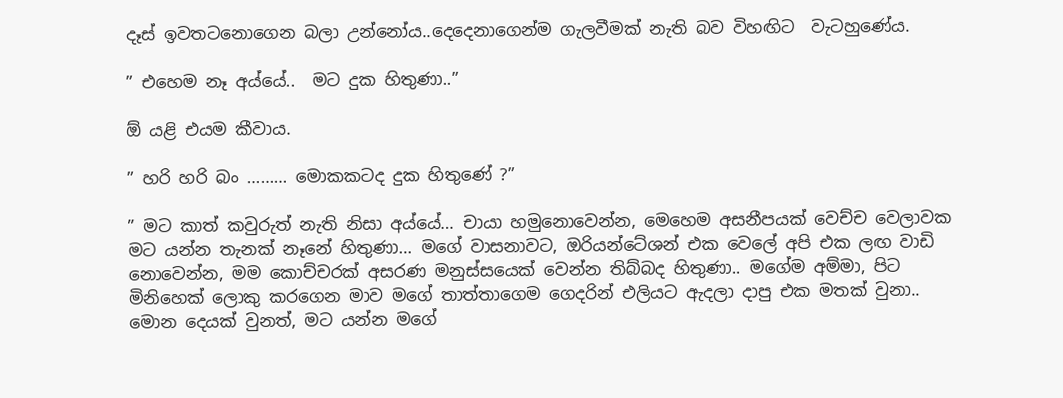දෑස් ඉවතටනොගෙන බලා උන්නෝය..දෙදෙනාගෙන්ම ගැලවීමක් නැති බව විහඟිට  වැටහුණේය.

” එහෙම නෑ අය්යේ..  මට දුක හිතුණා..”

ඕ යළි එයම කීවාය.

” හරි හරි බං ……… මොකකටද දුක හිතුණේ ?”

” මට කාත් කවුරුත් නැති නිසා අය්යේ… චායා හමුනොවෙන්න, මෙහෙම අසනීපයක් වෙච්ච වෙලාවක මට යන්න තැනක් නෑනේ හිතුණා… මගේ වාසනාවට, ඔරියන්ටේශන් එක වෙලේ අපි එක ලඟ වාඩි නොවෙන්න, මම කොච්චරක් අසරණ මනුස්සයෙක් වෙන්න තිබ්බද හිතුණා.. මගේම අම්මා, පිට මිනිහෙක් ලොකු කරගෙන මාව මගේ තාත්තාගෙම ගෙදරින් එලියට ඇදලා දාපු එක මතක් වුනා.. මොන දෙයක් වුනත්, මට යන්න මගේ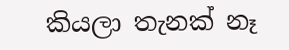කියලා තැනක් නෑ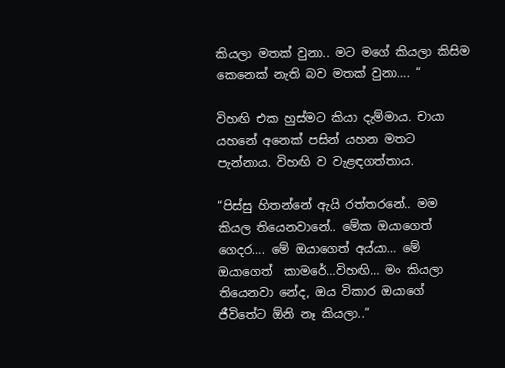කියලා මතක් වුනා.. මට මගේ කියලා කිසිම කෙනෙක් නැති බව මතක් වුනා…. “

විහඟි එක හුස්මට කියා දැම්මාය. චායා යහනේ අනෙක් පසින් යහන මතට පැන්නාය. විහඟි ව වැළඳගත්තාය.

“පිස්සු හිතන්නේ ඇයි රත්තරනේ.. මම කියල තියෙනවානේ.. මේක ඔයාගෙත් ගෙදර…. මේ ඔයාගෙත් අය්යා… මේ ඔයාගෙත්  කාමරේ…විහඟි… මං කියලා තියෙනවා නේද, ඔය විකාර ඔයාගේ ජීවිතේට ඕනි නෑ කියලා..”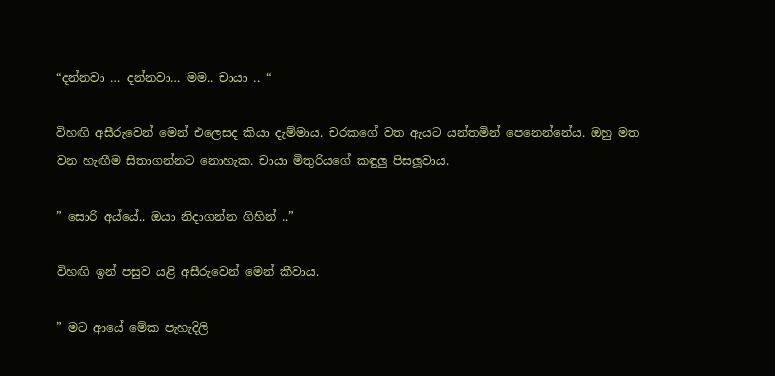“දන්නවා … දන්නවා… මම.. චායා .. “

විහඟි අසීරුවෙන් මෙන් එලෙසද කියා දැම්මාය. චරකගේ වත ඇයට යන්තමින් පෙනෙන්නේය. ඔහු මත වන හැඟීම සිතාගන්නට නොහැක. චායා මිතුරියගේ කඳුලු පිසලූවාය.

” සොරි අය්යේ.. ඔයා නිදාගන්න ගිහින් ..”

විහඟි ඉන් පසුව යළි අසීරුවෙන් මෙන් කීවාය.

” මට ආයේ මේක පැහැදිලි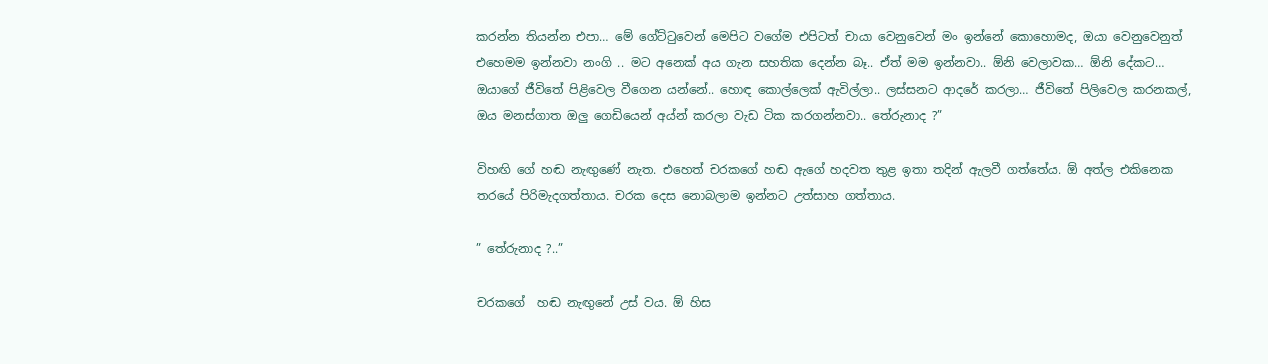කරන්න තියන්න එපා… මේ ගේට්ටුවෙන් මෙපිට වගේම එපිටත් චායා වෙනුවෙන් මං ඉන්නේ කොහොමද, ඔයා වෙනුවෙනුත් එහෙමම ඉන්නවා නංගි .. මට අනෙක් අය ගැන සහතික දෙන්න බෑ.. ඒත් මම ඉන්නවා.. ඕනි වෙලාවක… ඕනි දේකට… ඔයාගේ ජීවිතේ පිළිවෙල වීගෙන යන්නේ.. හොඳ කොල්ලෙක් ඇවිල්ලා.. ලස්සනට ආදරේ කරලා… ජීවිතේ පිලිවෙල කරනකල්, ඔය මනස්ගාත ඔලු ගෙඩියෙන් අය්න් කරලා වැඩ ටික කරගන්නවා.. තේරුනාද ?”

විහඟි ගේ හඬ නැඟුණේ නැත. එහෙත් චරකගේ හඬ ඇගේ හදවත තුළ ඉතා තදින් ඇලවී ගත්තේය. ඕ අත්ල එකිනෙක තරයේ පිරිමැදගත්තාය. චරක දෙස නොබලාම ඉන්නට උත්සාහ ගත්තාය.

” තේරුනාද ?..”

චරකගේ  හඬ නැඟුනේ උස් වය. ඕ හිස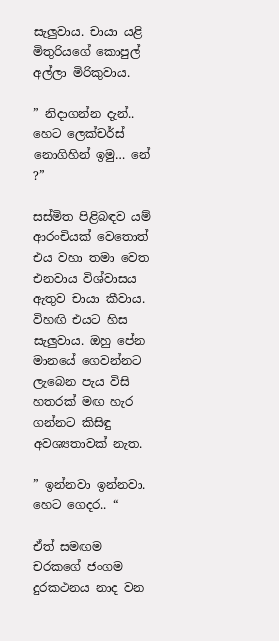සැලුවාය. චායා යළි මිතුරියගේ කොපුල් අල්ලා මිරිකුවාය.

” නිදාගන්න දැන්.. හෙට ලෙක්චර්ස් නොගිහින් ඉමු… නේ ?”

සස්මිත පිළිබඳව යම් ආරංචියක් වෙතොත් එය වහා තමා වෙත එනවාය විශ්වාසය ඇතුව චායා කීවාය. විහඟි එයට හිස සැලුවාය. ඔහු පේන මානයේ ගෙවන්නට ලැබෙන පැය විසි හතරක් මඟ හැර ගන්නට කිසිඳු අවශ්‍යතාවක් නැත.

” ඉන්නවා ඉන්නවා. හෙට ගෙදර.. “

ඒත් සමඟම චරකගේ ජංගම දුරකථනය නාද වන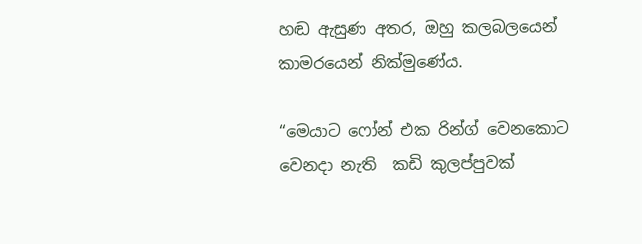හඬ ඇසුණ අතර, ඔහු කලබලයෙන් කාමරයෙන් නික්මුණේය.

“මෙයාට ෆෝන් එක රින්ග් වෙනකොට  වෙනදා නැති  කඩි කුලප්පුවක්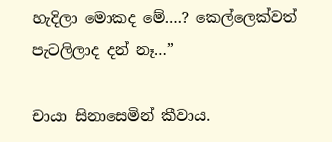හැදිලා මොකද මේ….? කෙල්ලෙක්වත් පැටලිලාද දන් නෑ…”

චායා සිනාසෙමින් කීවාය.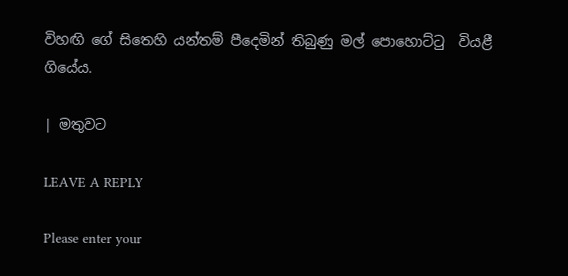විහඟි ගේ සිතෙහි යන්තම් පීදෙමින් තිබුණු මල් පොහොට්ටු  වියළී ගියේය.

| මතුවට

LEAVE A REPLY

Please enter your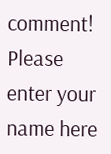comment!
Please enter your name here